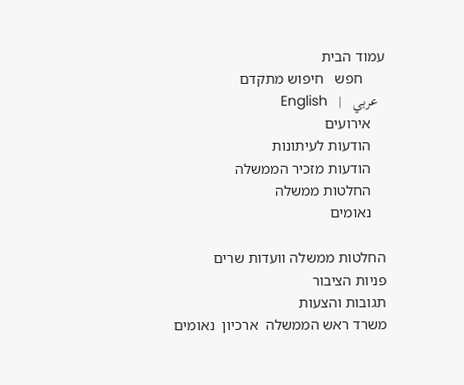עמוד הבית
      חפש   חיפוש מתקדם
  عربي   |   English
    אירועים
    הודעות לעיתונות
    הודעות מזכיר הממשלה
    החלטות ממשלה
    נאומים

החלטות ממשלה וועדות שרים
פניות הציבור
תגובות והצעות
משרד ראש הממשלה  ארכיון  נאומים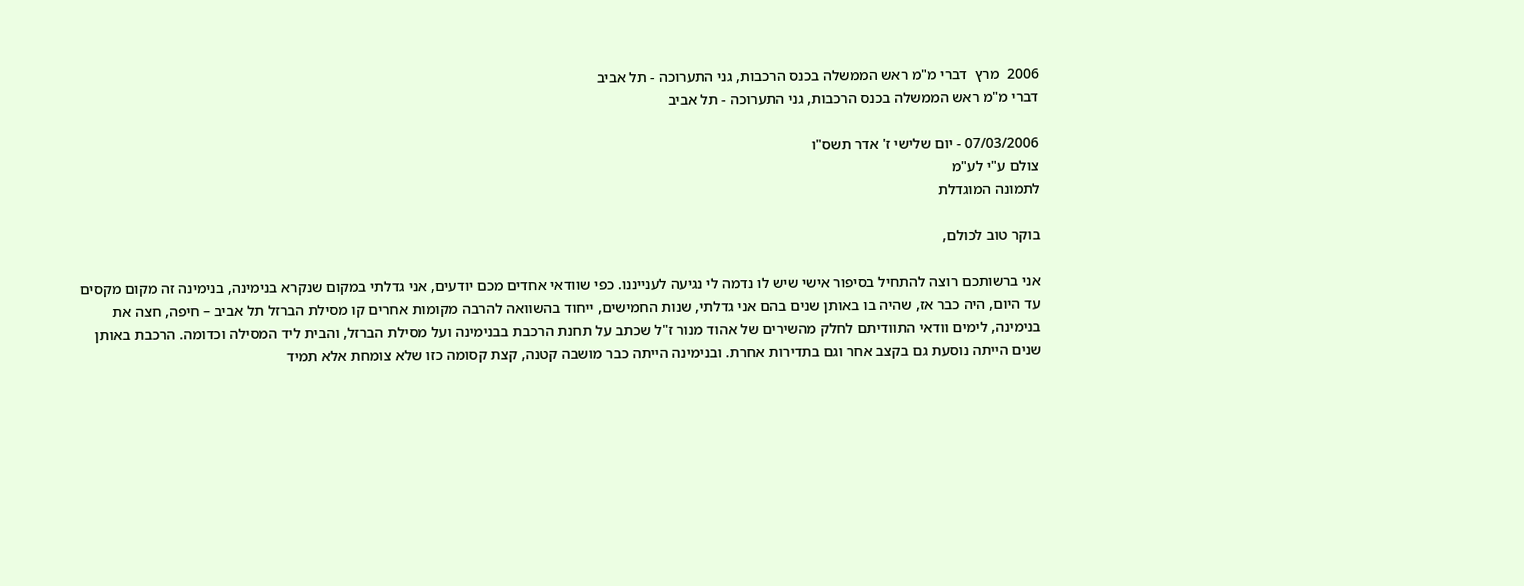2006  מרץ  דברי מ"מ ראש הממשלה בכנס הרכבות, גני התערוכה - תל אביב
דברי מ"מ ראש הממשלה בכנס הרכבות, גני התערוכה - תל אביב

07/03/2006 - יום שלישי ז' אדר תשס"ו
צולם ע"י לע"מ
לתמונה המוגדלת

בוקר טוב לכולם,

אני ברשותכם רוצה להתחיל בסיפור אישי שיש לו נדמה לי נגיעה לענייננו. כפי שוודאי אחדים מכם יודעים, אני גדלתי במקום שנקרא בנימינה, בנימינה זה מקום מקסים עד היום, היה כבר אז, שהיה בו באותן שנים בהם אני גדלתי, שנות החמישים, ייחוד בהשוואה להרבה מקומות אחרים קו מסילת הברזל תל אביב – חיפה, חצה את בנימינה, לימים וודאי התוודיתם לחלק מהשירים של אהוד מנור ז"ל שכתב על תחנת הרכבת בבנימינה ועל מסילת הברזל, והבית ליד המסילה וכדומה. הרכבת באותן שנים הייתה נוסעת גם בקצב אחר וגם בתדירות אחרת. ובנימינה הייתה כבר מושבה קטנה, קצת קסומה כזו שלא צומחת אלא תמיד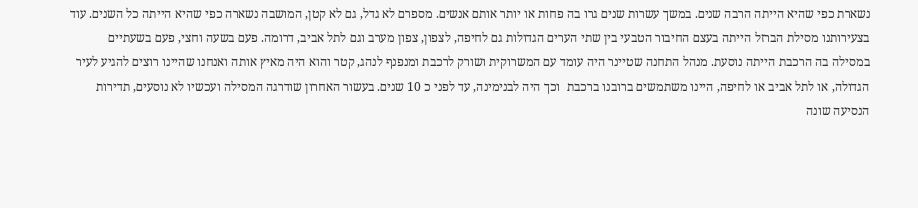נשארת כפי שהיא הייתה הרבה שנים. במשך עשרות שנים גרו בה פחות או יותר אותם אנשים. מספרם לא גדל, גם לא קטן, המושבה נשארה כפי שהיא הייתה כל השנים. עוד בצעירותנו מסילת הברזל הייתה בעצם החיבור הטבעי בין שתי הערים הגדולות גם לחיפה, לצפון, צפון מערב וגם לתל אביב, דרומה. פעם בשעה וחצי, פעם בשעתיים במסילה בה הרכבת הייתה נוסעת. מנהל התחנה שטיינר היה עומד עם המשרוקית ושורק לרכבת ומנפנף לנהג, קטר והוא היה מאיץ אותה ואנחנו שהיינו רוצים להגיע לעיר הגדולה, או לתל אביב או לחיפה, היינו משתמשים ברובנו ברכבת  וכך היה לבנימינה, עד לפני כ 10 שנים. בעשור האחרון שודרגה המסילה ועכשיו לא נוסעים, תדירות הנסיעה שונה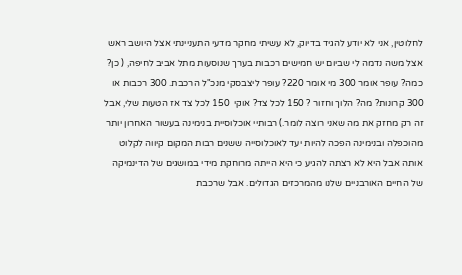לחלוטין, אני לא יודע להגיד בדיוק, לא עשיתי מחקר מדעי התעניינתי אצל היושב ראש אצל משה נדמה לי שביום יש חמישים רכבות בערך שנוסעות מתל אביב לחיפה, ( כן? כמה? עופר אומר 300 מי אומר 220? עופר ליצבסקי מנכ"ל הרכבת. 300 רכבות או 300 קרונות? מה? הלוך וחזור ? 150 לכל צד? אוקי  150 לכל צד אז הטעות שלי, אבל זה רק מחזק את מה שאני רוצה לומר.) רבותיי אוכלוסיית בנימינה בעשור האחרון יותר מהוכפלה ובנימינה הפכה להיות יעד לאוכלוסייה ששנים רבות המקום קיווה לקלוט אותה אבל היא לא רצתה להגיע כי היא הייתה מרוחקת מידי במושגים של הדינמיקה של החיים האורבניים שלנו מהמרכזים הגדולים. אבל שרכבת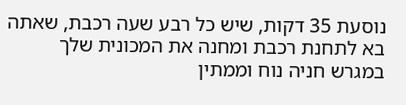נוסעת 35 דקות, שיש כל רבע שעה רכבת, שאתה בא לתחנת רכבת ומחנה את המכונית שלך במגרש חניה נוח וממתין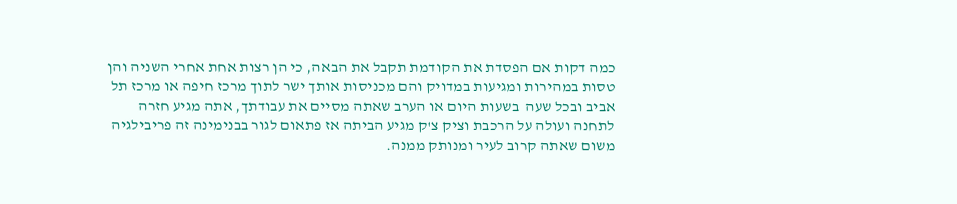כמה דקות אם הפסדת את הקודמת תקבל את הבאה, כי הן רצות אחת אחרי השניה והן טסות במהירות ומגיעות במדויק והם מכניסות אותך ישר לתוך מרכז חיפה או מרכז תל אביב ובכל שעה  בשעות היום או הערב שאתה מסיים את עבודתך, אתה מגיע חזרה  לתחנה ועולה על הרכבת וציק צ'ק מגיע הביתה אז פתאום לגור בבנימינה זה פריבילגיה משום שאתה קרוב לעיר ומנותק ממנה.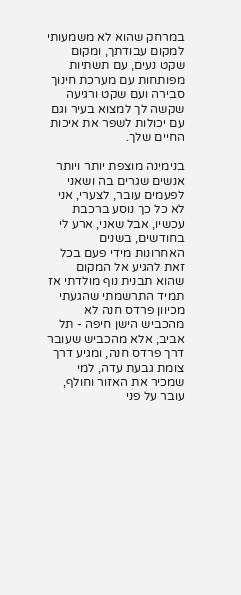במרחק שהוא לא משמעותי למקום עבודתך, ומקום שקט נעים, עם תשתיות מפותחות עם מערכת חינוך סבירה ועם שקט ורגיעה שקשה לך למצוא בעיר וגם עם יכולות לשפר את איכות החיים שלך.

בנימינה מוצפת יותר ויותר אנשים שגרים בה ושאני לפעמים עובר, לצערי, אני לא כל כך נוסע ברכבת עכשיו, אבל שאני, ארע לי בחודשים, בשנים האחרונות מידי פעם בכל זאת להגיע אל המקום שהוא תבנית נוף מולדתי אז תמיד התרשמתי שהגעתי מכיוון פרדס חנה לא מהכביש הישן חיפה - תל אביב, אלא מהכביש שעובר דרך פרדס חנה, ומגיע דרך צומת גבעת עדה, למי שמכיר את האזור וחולף, עובר על פני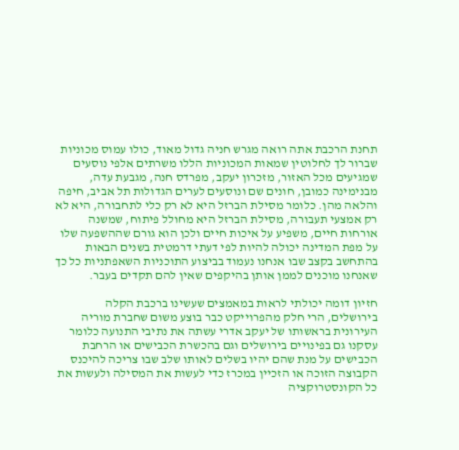תחנת הרכבת אתה רואה מגרש חניה גדול מאוד, כולו עמוס מכוניות שברור לך לחלוטין שמאות המכוניות הללו משרתים אלפי נוסעים שמגיעים מכל האזור, מזכרון יעקב, מפרדס חנה, מגבעת עדה, מבנימינה כמובן, חונים שם ונוסעים לערים הגדולות תל אביב, חיפה והלאה מהן. כלומר מסילת הברזל היא לא רק כלי לתחבורה, היא לא רק אמצעי תעבורה, מסילת הברזל היא מחולל פיתוח, שמשנה אורחות חיים, משפיע על איכות חיים ולכן הוא גורם שההשפעה שלו על מפת המדינה יכולה להיות לפי דעתי דרמטית בשנים הבאות בהתחשב בקצב שבו אנחנו נעמוד בביצוע התוכניות השאפתניות כל כך שאנחנו מוכנים לממן אותן בהיקפים שאין להם תקדים בעבר.

חזיון דומה יכולתי לראות במאמצים שעשינו ברכבת הקלה בירושלים, הרי חלק מהפרוייקט כבר בוצע משום שחברת מוריה העירונית בראשותו של יעקב אדרי עשתה את נתיבי התנועה כלומר עסקנו גם בפינויים בירושלים וגם בהכשרת הכבישים או הרחבת הכבישים על מנת שהם יהיו בשלים לאותו שלב שבו צריכה להיכנס הקבוצה הזוכה או הזכיין במכרז כדי לעשות את המסילה ולעשות את כל הקונסטרוקציה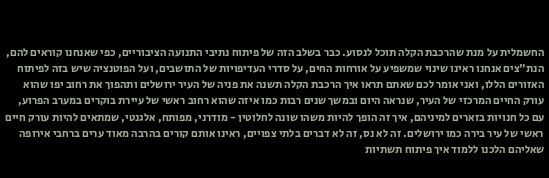החשמלית על מנת שהרכבת הקלה תוכל לנסוע. כבר בשלב הזה של פיתוח נתיבי התנועה הציבוריים, כפי שאנחנו קוראים להם, הנת"צים אנחנו ראינו שינוי שמשפיע על אורחות החים, על סדרי העדיפויות של התושבים, ועל הפוטנציה שיש בזה לפיתוח האזורים הללו, ואני אומר לכם שאתם תראו איך הרכבת הקלה תשנה את פניה של העיר ירושלים ותהפוך את רחוב יפו שהוא עורק החיים המרכזי של העיר, שנראה היום ובמשך שנים רבות כמו איזה שהוא רחוב ראשי של עיירת בוקרים במערב הפרוע, עם כל חנויות בזארים למיניהם, איך זה הופך להיות משהו שונה לחלוטין - מודרני, מפותח, אלגנטי, שמתאים להיות עורק חיים ראשי של עיר בירה כמו ירושלים. זה לא נס, זה לא דברים בלתי צפויים, ראינו אותם קורים בהרבה מאוד ערים ברחבי אירופה שאליהם הלכנו ללמוד איך פיתוח תשתיות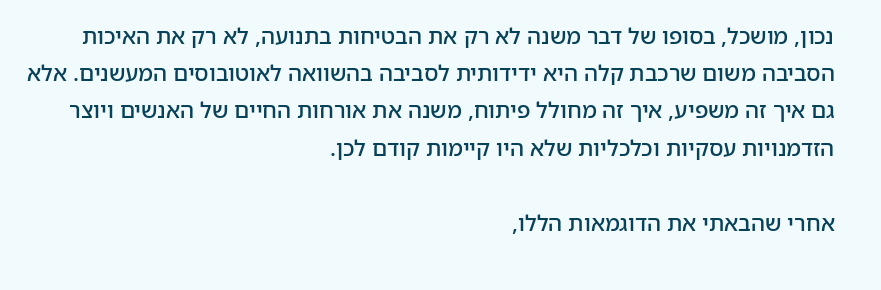נכון, מושכל, בסופו של דבר משנה לא רק את הבטיחות בתנועה, לא רק את האיכות הסביבה משום שרכבת קלה היא ידידותית לסביבה בהשוואה לאוטובוסים המעשנים. אלא גם איך זה משפיע, איך זה מחולל פיתוח, משנה את אורחות החיים של האנשים ויוצר  הזדמנויות עסקיות וכלכליות שלא היו קיימות קודם לכן.

אחרי שהבאתי את הדוגמאות הללו,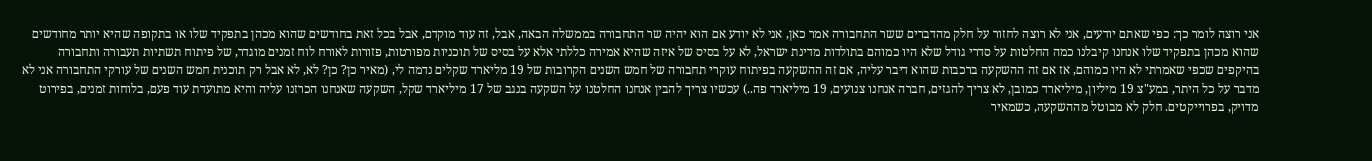אני רוצה לומר כך: כפי שאתם יודעים, אני לא רוצה לחזור על חלק מהדברים ששר התחבורה אמר כאן, אני לא יודע אם הוא יהיה שר התחבורה בממשלה הבאה, אבל, זה עוד מוקדם, אבל בכל זאת בחודשים שהוא מכהן בתפקיד שלו או בתקופה שהיא יותר מחודשים שהוא מכהן בתפקיד שלו אנחנו קיבלנו כמה החלטות על סדרי גודל שלא היו כמוהם בתולדות מדינת ישראל, לא על בסיס של איזה שהיא אמירה כללתי אלא על בסיס של תוכניות מפורטות, פזורות לאורח לוח זמנים מוגדר, של פיתוח תשתיות תעבורה ותחבורה בהיקפים שכפי שאמרתי לא היו כמוהם, אז אם זה ההשקעה ברכבות שהוא דיבר עליה, אם זה ההשקעה בפיתוח עוקרי תחבורה של חמש השנים הקרובות של 19 מליארד שקלים נדמה לי, (מאיר כן? כן? לא, לא אבל רק תוכנית חמש השנים של עורקי התחבורה אני לא מדבר על כל היתר, במע"צ 19 מיליון, מיליארד כמובן, לא צריך להגזים, חברה אנחנו צנועים, 19 מיליארד פה..) עכשיו צריך להבין אנחנו החלטנו על השקעה בנגב של 17 מיליארד שקל, השקעה שאנחנו הכרזנו עליה והיא מתועדת עוד פעם, בלוחות זמנים, בפירוט מדויק, בפרוייקטים. חלק לא מבוטל מההשקעה, כשמאיר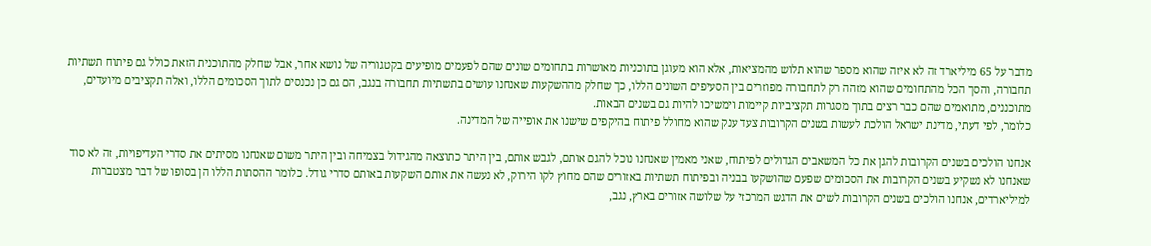מדבר על 65 מיליארד זה לא איזה שהוא מספר שהוא תלוש מהמציאות, אלא הוא מעוגן בתוכניות מאושרות בתחומים שונים שהם לפעמים מופיעים בקטגוריה של נושא אחר, אבל שחלק מהתוכנית הזאת כולל גם פיתוח תשתיות תחבורה, והסך הכל מהתחומים שהוא מזהה רק לתחבורה מפוזרים בין הסעיפים השונים הללו, כך שחלק מההשקעות שאנחנו עושים בתשתיות תחבורה בנגב, הם גם כן נכנסים לתוך הסכומים הללו, ואלה תקציבים מיועדים, מתוכננים, מתואמים שהם כבר רצים בתוך מסגרות תקציביות קיימות וימשיכו להיות גם בשנים הבאות.
כלומר, לפי דעתי, מדינת ישראל הולכת לעשות בשנים הקרובות צעד ענק שהוא מחולל פיתוח בהיקפים שישנו את אופייה של המדינה.

אנחנו הולכים בשנים הקרובות להגן את כל המשאבים הגדולים לפיתוח, שאני מאמין שאנחנו נוכל להגם אותם, לגבש אותם, בין היתר כתוצאה מהגידול בצמיחה ובין היתר משום שאנחנו מסיתים את סדרי העדיפויות, זה לא סוד שאנחנו לא נשקיע בשנים הקרובות את הסכומים שפעם שהושקעו בבניה ובפיתוח תשתיות באזורים שהם מחוץ לקו הירוק, לא נעשה את אותם השקעות באותם סדרי גודל. כלומר ההסתות הללו הן בסופו של דבר מצטברות למיליארדים, אנחנו הולכים בשנים הקרובות לשים את הדגש המרכזי על שלושה אזורים בארץ, נגב,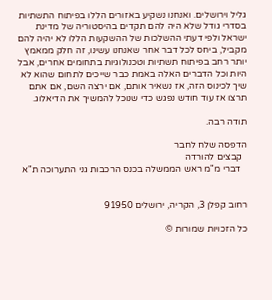גליל וירושלים. ואנחנו נשקיע באזורים הללו בפיתוח התשתיות בסדרי גודל שלא היה להם תקדים בהיסטוריה של מדינת ישראל ולפי דעתי ההשלכות של ההשקעות הללו לא יהיה להם מקביל, ביחס לכל דבר אחר שאנחנו עשינו, זה חלק ממאמץ יותר רחב בפיתוח תשתיות וטכנולוגיות בתחומים אחרים, אבל היות וכל הדברים האלה באמת כבר שייכים לתחום שהוא לא שיך לכינוס הזה, אז נשאיר אותם, אם ירצה השם, אם אתם תרצו אז עוד חודש נפגש כדי שנוכל להמשיך את הדיאלוג.

תודה רבה.

הדפסה שלח לחבר
  קבצים להורדה
   דברי מ"מ ראש הממשלה בכנס הרכבות גני התערוכה ת"א


רחוב קפלן 3, הקריה, ירושלים 91950

כל הזכויות שמורות ©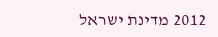2012 מדינת ישראל